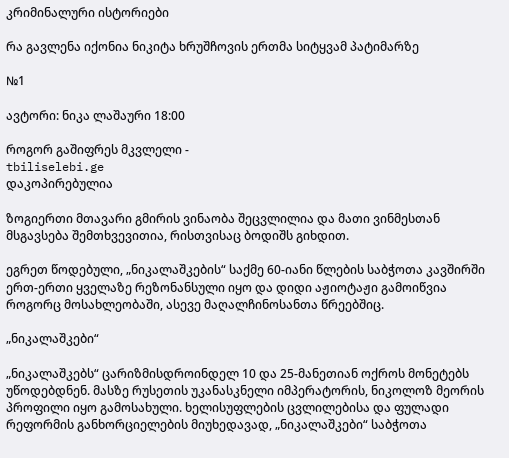კრიმინალური ისტორიები

რა გავლენა იქონია ნიკიტა ხრუშჩოვის ერთმა სიტყვამ პატიმარზე

№1

ავტორი: ნიკა ლაშაური 18:00

როგორ გაშიფრეს მკვლელი -
tbiliselebi.ge
დაკოპირებულია

ზოგიერთი მთავარი გმირის ვინაობა შეცვლილია და მათი ვინმესთან მსგავსება შემთხვევითია, რისთვისაც ბოდიშს გიხდით.

ეგრეთ წოდებული, „ნიკალაშკების“ საქმე 60-იანი წლების საბჭოთა კავშირში ერთ-ერთი ყველაზე რეზონანსული იყო და დიდი აჟიოტაჟი გამოიწვია როგორც მოსახლეობაში, ასევე მაღალჩინოსანთა წრეებშიც.

„ნიკალაშკები“

„ნიკალაშკებს“ ცარიზმისდროინდელ 10 და 25-მანეთიან ოქროს მონეტებს უწოდებდნენ. მასზე რუსეთის უკანასკნელი იმპერატორის, ნიკოლოზ მეორის პროფილი იყო გამოსახული. ხელისუფლების ცვლილებისა და ფულადი რეფორმის განხორციელების მიუხედავად, „ნიკალაშკები“ საბჭოთა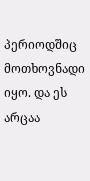პერიოდშიც მოთხოვნადი იყო. და ეს არცაა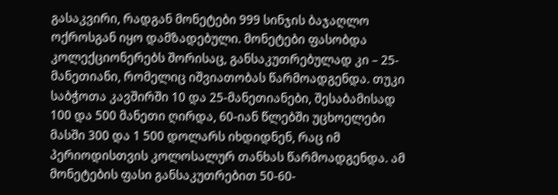გასაკვირი, რადგან მონეტები 999 სინჯის ბაჯაღლო ოქროსგან იყო დამზადებული. მონეტები ფასობდა კოლექციონერებს შორისაც, განსაკუთრებულად კი – 25-მანეთიანი, რომელიც იშვიათობას წარმოადგენდა. თუკი საბჭოთა კავშირში 10 და 25-მანეთიანები, შესაბამისად 100 და 500 მანეთი ღირდა, 60-იან წლებში უცხოელები მასში 300 და 1 500 დოლარს იხდიდნენ, რაც იმ პერიოდისთვის კოლოსალურ თანხას წარმოადგენდა. ამ მონეტების ფასი განსაკუთრებით 50-60-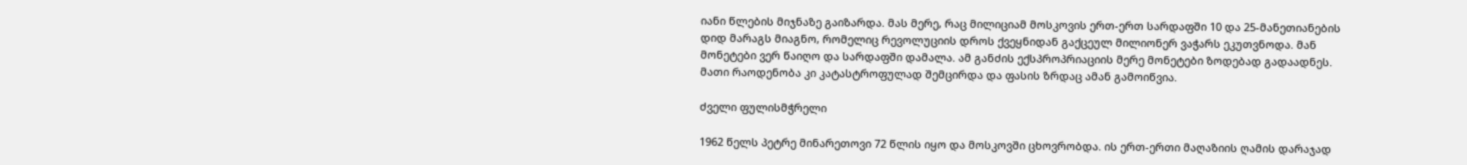იანი წლების მიჯნაზე გაიზარდა. მას მერე, რაც მილიციამ მოსკოვის ერთ-ერთ სარდაფში 10 და 25-მანეთიანების დიდ მარაგს მიაგნო, რომელიც რევოლუციის დროს ქვეყნიდან გაქცეულ მილიონერ ვაჭარს ეკუთვნოდა. მან მონეტები ვერ წაიღო და სარდაფში დამალა. ამ განძის ექსპროპრიაციის მერე მონეტები ზოდებად გადაადნეს. მათი რაოდენობა კი კატასტროფულად შემცირდა და ფასის ზრდაც ამან გამოიწვია.

ძველი ფულისმჭრელი

1962 წელს პეტრე მინარეთოვი 72 წლის იყო და მოსკოვში ცხოვრობდა. ის ერთ-ერთი მაღაზიის ღამის დარაჯად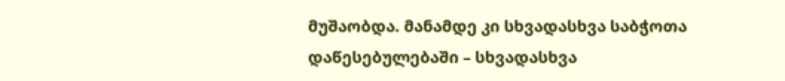მუშაობდა. მანამდე კი სხვადასხვა საბჭოთა დაწესებულებაში – სხვადასხვა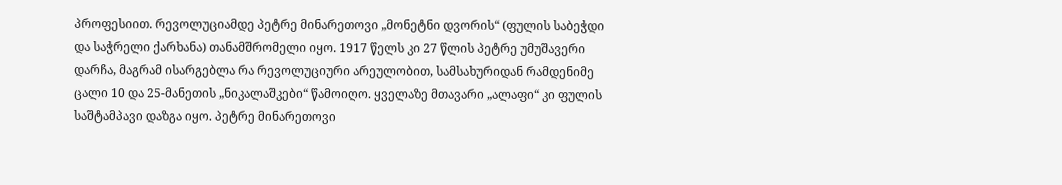პროფესიით. რევოლუციამდე პეტრე მინარეთოვი „მონეტნი დვორის“ (ფულის საბეჭდი და საჭრელი ქარხანა) თანამშრომელი იყო. 1917 წელს კი 27 წლის პეტრე უმუშავერი დარჩა, მაგრამ ისარგებლა რა რევოლუციური არეულობით, სამსახურიდან რამდენიმე ცალი 10 და 25-მანეთის „ნიკალაშკები“ წამოიღო. ყველაზე მთავარი „ალაფი“ კი ფულის საშტამპავი დაზგა იყო. პეტრე მინარეთოვი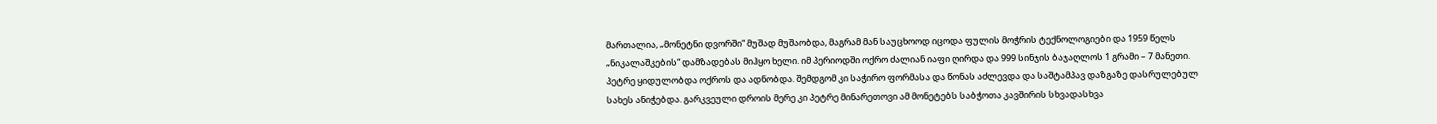მართალია, „მონეტნი დვორში“ მუშად მუშაობდა, მაგრამ მან საუცხოოდ იცოდა ფულის მოჭრის ტექნოლოგიები და 1959 წელს „ნიკალაშკების“ დამზადებას მიჰყო ხელი. იმ პერიოდში ოქრო ძალიან იაფი ღირდა და 999 სინჯის ბაჯაღლოს 1 გრამი – 7 მანეთი. პეტრე ყიდულობდა ოქროს და ადნობდა. შემდგომ კი საჭირო ფორმასა და წონას აძლევდა და საშტამპავ დაზგაზე დასრულებულ სახეს ანიჭებდა. გარკვეული დროის მერე კი პეტრე მინარეთოვი ამ მონეტებს საბჭოთა კავშირის სხვადასხვა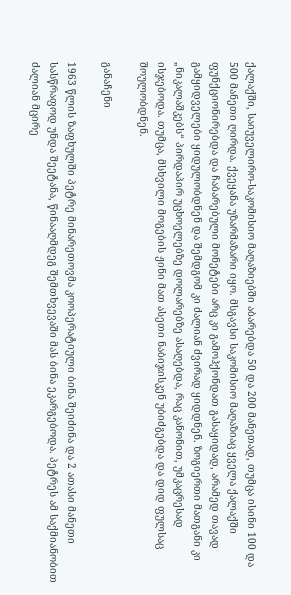ქალაქში, საიუველირო-საკომისიო მაღაზიებში აბარებდა 50 და 200 მანეთად, თუმცა ისინი 100 და 500 მანეთი ღირდა. ქვეყანა უზარმაზარი იყო. მსგავსი საკომისიო მაღაზიაც ყველა ქალაქში ფუნქციონირებდა და ჩაბარებული მონეტები არც კი გამოჰქონდათ გასაყიდად, არამედ თავად გამყიდველები ყიდულობდნენ და შემდგომ კი ძალიან ძვირად ყიდდნენ. ზოგიერთი მათგანი კი „ნიკალაშკებს“ პირდაპირ უცხოელებზე დოლარებზე ასაღებდა, რაც კანონით, უმკაცრესად ისჯებოდა. თუმცა, მსხვილი მოგების ჟინი მათ ასეთი ნაბიჯისკენ უბიძგებდა და დიდ ფულსაც შოულობდნენ.

განაჩენი

1963 წლის ზაფხულში პეტრე მინარეთოვმა კოოპერატიული ბინა შეიძინა და 2 ათასი მანეთი სასწრაფოდ უნდა შეეტანა, წინააღმდეგ შემთხვევაში მას ბინა ეკარგებოდა. პეტრეს ამ საქმიანობით ძალიან მცირე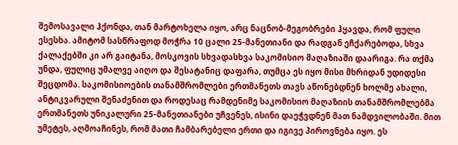შემოსავალი ჰქონდა, თან მარტოხელა იყო, არც ნაცნობ-მეგობრები ჰყავდა, რომ ფული ესესხა. ამიტომ სასწრაფოდ მოჭრა 10 ცალი 25-მანეთიანი და რადგან ეჩქარებოდა, სხვა ქალაქებში კი არ გაიტანა, მოსკოვის სხვადასხვა საკომისიო მაღაზიაში დაარიგა. რა თქმა უნდა, ფულიც უმალვე აიღო და შესატანიც დაფარა, თუმცა ეს იყო მისი მხრიდან უდიდესი შეცდომა. საკომისიოების თანამშრომლები ერთმანეთს თავს აწონებდნენ ხოლმე ახალი, ანტიკვარული შენაძენით და როდესაც რამდენიმე საკომისიო მაღაზიის თანამშრომლებმა ერთმანეთს უნიკალური 25-მანეთიანები უჩვენეს, ისინი დაეჭვდნენ მათ ნამდვილობაში. მით უმეტეს, აღმოაჩინეს, რომ მათი ჩამბარებელი ერთი და იგივე პიროვნება იყო. ეს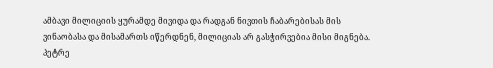ამბავი მილიციის ყურამდე მივიდა და რადგან ნივთის ჩაბარებისას მის ვინაობასა და მისამართს იწერდნენ, მილიციას არ გასჭირვებია მისი მიგნება. პეტრე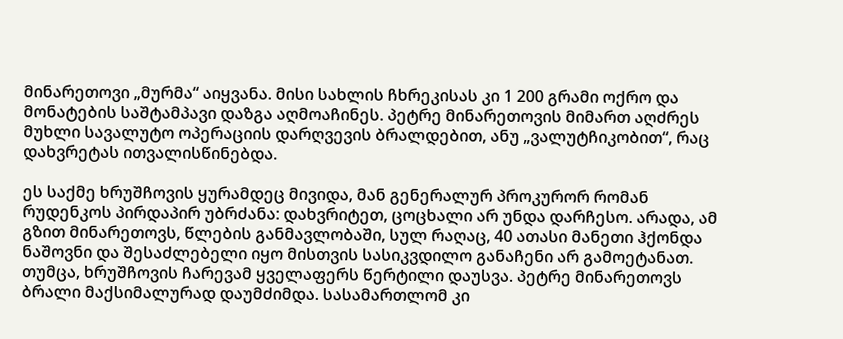მინარეთოვი „მურმა“ აიყვანა. მისი სახლის ჩხრეკისას კი 1 200 გრამი ოქრო და მონატების საშტამპავი დაზგა აღმოაჩინეს. პეტრე მინარეთოვის მიმართ აღძრეს მუხლი სავალუტო ოპერაციის დარღვევის ბრალდებით, ანუ „ვალუტჩიკობით“, რაც დახვრეტას ითვალისწინებდა.

ეს საქმე ხრუშჩოვის ყურამდეც მივიდა, მან გენერალურ პროკურორ რომან რუდენკოს პირდაპირ უბრძანა: დახვრიტეთ, ცოცხალი არ უნდა დარჩესო. არადა, ამ გზით მინარეთოვს, წლების განმავლობაში, სულ რაღაც, 40 ათასი მანეთი ჰქონდა ნაშოვნი და შესაძლებელი იყო მისთვის სასიკვდილო განაჩენი არ გამოეტანათ. თუმცა, ხრუშჩოვის ჩარევამ ყველაფერს წერტილი დაუსვა. პეტრე მინარეთოვს ბრალი მაქსიმალურად დაუმძიმდა. სასამართლომ კი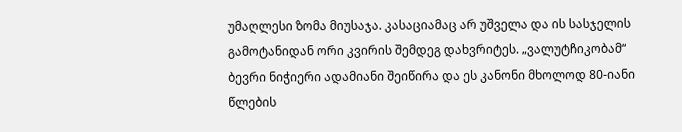უმაღლესი ზომა მიუსაჯა. კასაციამაც არ უშველა და ის სასჯელის გამოტანიდან ორი კვირის შემდეგ დახვრიტეს. „ვალუტჩიკობამ“ ბევრი ნიჭიერი ადამიანი შეიწირა და ეს კანონი მხოლოდ 80-იანი წლების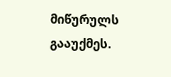მიწურულს გააუქმეს.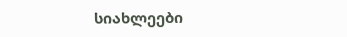სიახლეები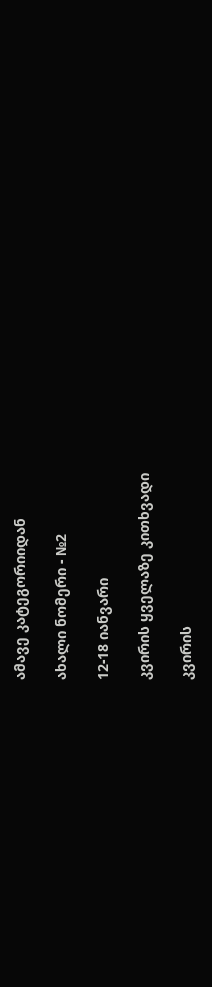ამავე კატეგორიიდან

ახალი ნომერი - №2

12-18 იანვარი

კვირის ყველაზე კითხვადი

კვირის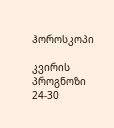ჰოროსკოპი

კვირის პროგნოზი  24-30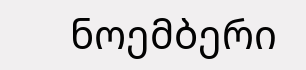ნოემბერი